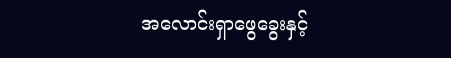အလောင်းရှာဖွေခွေးနှင့်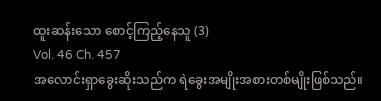ထူးဆန်းသော စောင့်ကြည့်နေသူ (3)
Vol. 46 Ch. 457
အလောင်းရှာခွေးဆိုးသည်က ရဲခွေးအမျိုးအစားတစ်မျိုးဖြစ်သည်။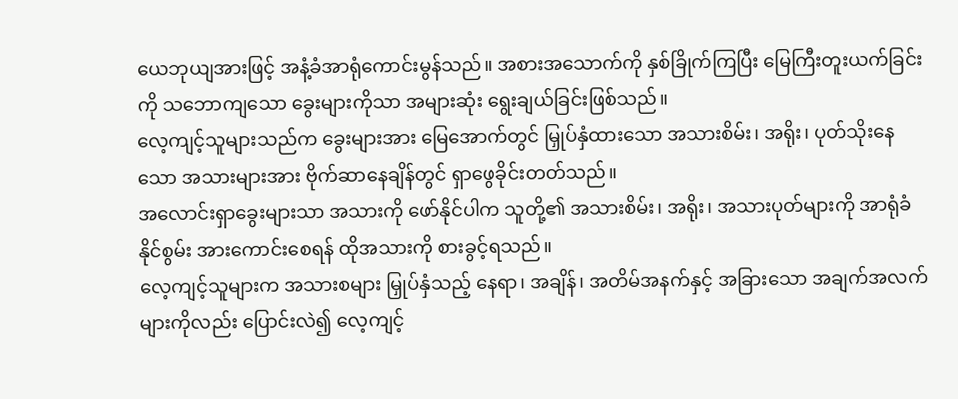ယေဘုယျအားဖြင့် အနံ့ခံအာရုံကောင်းမွန်သည်။ အစားအသောက်ကို နှစ်ခြိုက်ကြပြီး မြေကြီးတူးယက်ခြင်းကို သဘောကျသော ခွေးများကိုသာ အများဆုံး ရွေးချယ်ခြင်းဖြစ်သည်။
လေ့ကျင့်သူများသည်က ခွေးများအား မြေအောက်တွင် မြှုပ်နှံထားသော အသားစိမ်း၊ အရိုး၊ ပုတ်သိုးနေသော အသားများအား ဗိုက်ဆာနေချိန်တွင် ရှာဖွေခိုင်းတတ်သည်။
အလောင်းရှာခွေးများသာ အသားကို ဖော်နိုင်ပါက သူတို့၏ အသားစိမ်း၊ အရိုး၊ အသားပုတ်များကို အာရုံခံနိုင်စွမ်း အားကောင်းစေရန် ထိုအသားကို စားခွင့်ရသည်။
လေ့ကျင့်သူများက အသားစများ မြှုပ်နှံသည့် နေရာ၊ အချိန်၊ အတိမ်အနက်နှင့် အခြားသော အချက်အလက်များကိုလည်း ပြောင်းလဲ၍ လေ့ကျင့်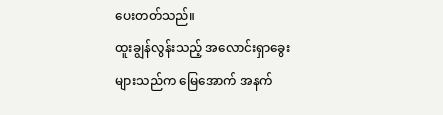ပေးတတ်သည်။
ထူးချွန်လွန်းသည့် အလောင်းရှာခွေးများသည်က မြေအောက် အနက်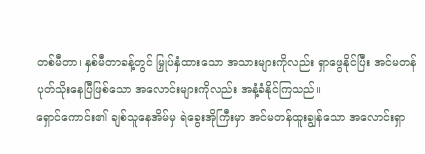တစ်မီတာ၊ နှစ်မီတာခန့်တွင် မြှုပ်နှံထားသော အသားများကိုလည်း ရှာဖွေနိုင်ပြီး အင်မတန် ပုတ်သိုးနေပြီဖြစ်သော အလောင်းများကိုလည်း အနံ့ခံနိုင်ကြသည်။
ရှောင်ကောင်း၏ ချစ်သူနေအိမ်မှ ရဲခွေးအိုကြီးမှာ အင်မတန်ထူးချွန်သော အလောင်းရှာ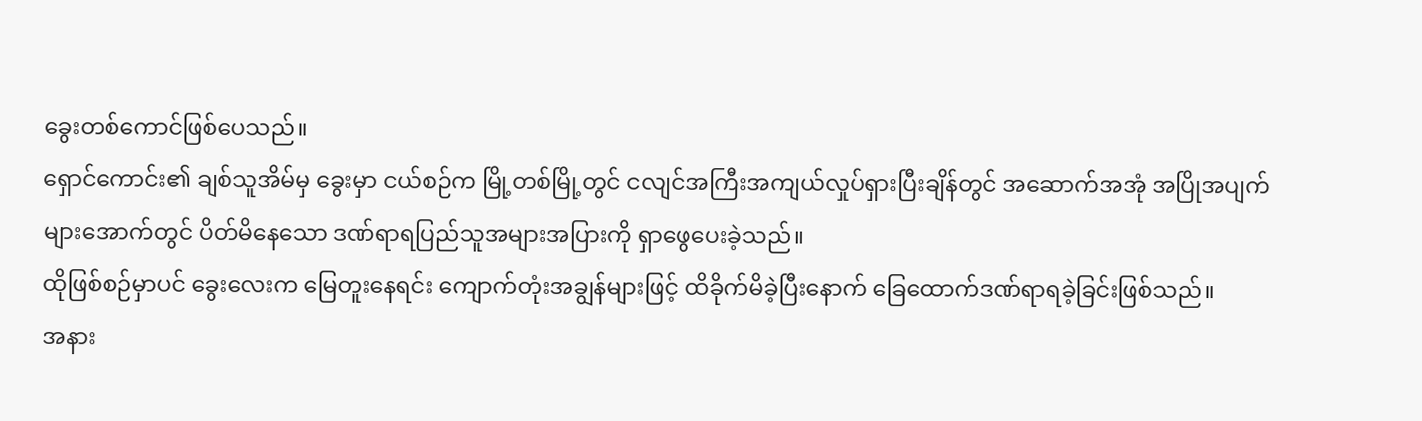ခွေးတစ်ကောင်ဖြစ်ပေသည်။
ရှောင်ကောင်း၏ ချစ်သူအိမ်မှ ခွေးမှာ ငယ်စဉ်က မြို့တစ်မြို့တွင် ငလျင်အကြီးအကျယ်လှုပ်ရှားပြီးချိန်တွင် အဆောက်အအုံ အပြိုအပျက်များအောက်တွင် ပိတ်မိနေသော ဒဏ်ရာရပြည်သူအများအပြားကို ရှာဖွေပေးခဲ့သည်။
ထိုဖြစ်စဉ်မှာပင် ခွေးလေးက မြေတူးနေရင်း ကျောက်တုံးအချွန်များဖြင့် ထိခိုက်မိခဲ့ပြီးနောက် ခြေထောက်ဒဏ်ရာရခဲ့ခြင်းဖြစ်သည်။
အနား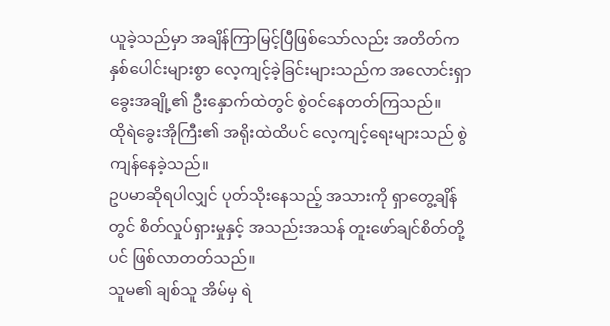ယူခဲ့သည်မှာ အချိန်ကြာမြင့်ပြီဖြစ်သော်လည်း အတိတ်က နှစ်ပေါင်းများစွာ လေ့ကျင့်ခဲ့ခြင်းများသည်က အလောင်းရှာခွေးအချို့၏ ဦးနှောက်ထဲတွင် စွဲဝင်နေတတ်ကြသည်။
ထိုရဲခွေးအိုကြီး၏ အရိုးထဲထိပင် လေ့ကျင့်ရေးများသည် စွဲကျန်နေခဲ့သည်။
ဥပမာဆိုရပါလျှင် ပုတ်သိုးနေသည့် အသားကို ရှာတွေ့ချိန်တွင် စိတ်လှုပ်ရှားမှုနှင့် အသည်းအသန် တူးဖော်ချင်စိတ်တို့ပင် ဖြစ်လာတတ်သည်။
သူမ၏ ချစ်သူ အိမ်မှ ရဲ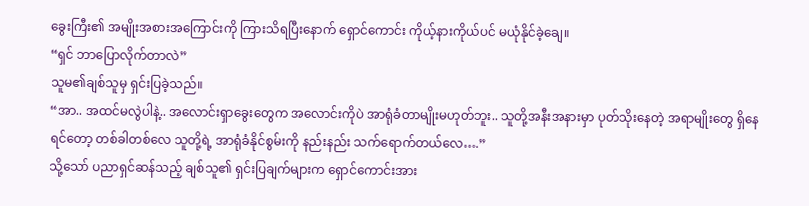ခွေးကြီး၏ အမျိုးအစားအကြောင်းကို ကြားသိရပြီးနောက် ရှောင်ကောင်း ကိုယ့်နားကိုယ်ပင် မယုံနိုင်ခဲ့ချေ။
“ရှင် ဘာပြောလိုက်တာလဲ”
သူမ၏ချစ်သူမှ ရှင်းပြခဲ့သည်။
“အာ.. အထင်မလွဲပါနဲ့.. အလောင်းရှာခွေးတွေက အလောင်းကိုပဲ အာရုံခံတာမျိုးမဟုတ်ဘူး.. သူတို့အနီးအနားမှာ ပုတ်သိုးနေတဲ့ အရာမျိုးတွေ ရှိနေရင်တော့ တစ်ခါတစ်လေ သူတို့ရဲ့ အာရုံခံနိုင်စွမ်းကို နည်းနည်း သက်ရောက်တယ်လေ….”
သို့သော် ပညာရှင်ဆန်သည့် ချစ်သူ၏ ရှင်းပြချက်များက ရှောင်ကောင်းအား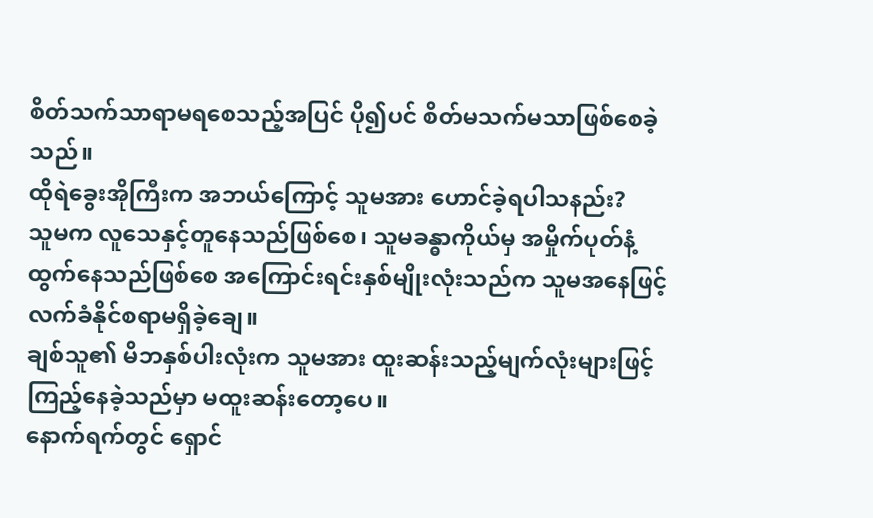စိတ်သက်သာရာမရစေသည့်အပြင် ပို၍ပင် စိတ်မသက်မသာဖြစ်စေခဲ့သည်။
ထိုရဲခွေးအိုကြီးက အဘယ်ကြောင့် သူမအား ဟောင်ခဲ့ရပါသနည်း?
သူမက လူသေနှင့်တူနေသည်ဖြစ်စေ၊ သူမခန္ဓာကိုယ်မှ အမှိုက်ပုတ်နံ့ထွက်နေသည်ဖြစ်စေ အကြောင်းရင်းနှစ်မျိုးလုံးသည်က သူမအနေဖြင့် လက်ခံနိုင်စရာမရှိခဲ့ချေ။
ချစ်သူ၏ မိဘနှစ်ပါးလုံးက သူမအား ထူးဆန်းသည့်မျက်လုံးများဖြင့် ကြည့်နေခဲ့သည်မှာ မထူးဆန်းတော့ပေ။
နောက်ရက်တွင် ရှောင်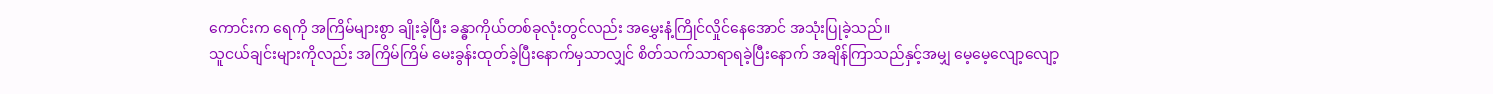ကောင်းက ရေကို အကြိမ်များစွာ ချိုးခဲ့ပြီး ခန္ဓာကိုယ်တစ်ခုလုံးတွင်လည်း အမွှေးနံ့ကြိုင်လှိုင်နေအောင် အသုံးပြုခဲ့သည်။
သူငယ်ချင်းများကိုလည်း အကြိမ်ကြိမ် မေးခွန်းထုတ်ခဲ့ပြီးနောက်မှသာလျှင် စိတ်သက်သာရာရခဲ့ပြီးနောက် အချိန်ကြာသည်နှင့်အမျှ မေ့မေ့လျော့လျော့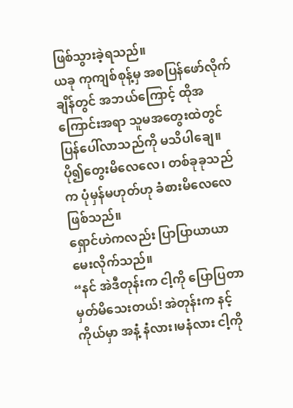ဖြစ်သွားခဲ့ရသည်။
ယခု ကုကျစ်စုန့်မှ အစပြန်ဖော်လိုက်ချိန်တွင် အဘယ်ကြောင့် ထိုအကြောင်းအရာ သူမအတွေးထဲတွင် ပြန်ပေါ်လာသည်ကို မသိပါချေ။ ပို၍တွေးမိလေလေ၊ တစ်ခုခုသည်က ပုံမှန်မဟုတ်ဟု ခံစားမိလေလေဖြစ်သည်။
ရှောင်ဟဲကလည်း ပြာပြာယာယာ မေးလိုက်သည်။
“နင် အဲဒီတုန်းက ငါ့ကို ပြောပြတာ မှတ်မိသေးတယ်! အဲတုန်းက နင့်ကိုယ်မှာ အနံ့ နံလား၊မနံလား ငါ့ကို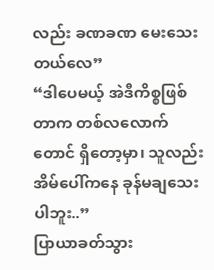လည်း ခဏခဏ မေးသေးတယ်လေ”
“ဒါပေမယ့် အဲဒီကိစ္စဖြစ်တာက တစ်လလောက်တောင် ရှိတော့မှာ၊ သူလည်း အိမ်ပေါ်ကနေ ခုန်မချသေးပါဘူး..”
ပြာယာခတ်သွား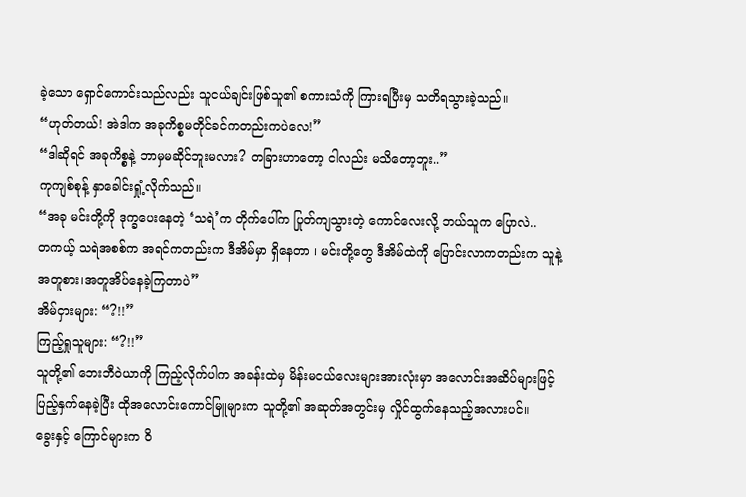ခဲ့သော ရှောင်ကောင်းသည်လည်း သူငယ်ချင်းဖြစ်သူ၏ စကားသံကို ကြားရပြီးမှ သတိရသွားခဲ့သည်။
“ဟုတ်တယ်! အဲဒါက အခုကိစ္စမတိုင်ခင်ကတည်းကပဲလေ!”
“ဒါဆိုရင် အခုကိစ္စနဲ့ ဘာမှမဆိုင်ဘူးမလား? တခြားဟာတော့ ငါလည်း မသိတော့ဘူး..”
ကုကျစ်စုန့် နှာခေါင်းရှုံ့လိုက်သည်။
“အခု မင်းတို့ကို ဒုက္ခပေးနေတဲ့ ‘သရဲ’က တိုက်ပေါ်က ပြုတ်ကျသွားတဲ့ ကောင်လေးလို့ ဘယ်သူက ပြောလဲ..
တကယ့် သရဲအစစ်က အရင်ကတည်းက ဒီအိမ်မှာ ရှိနေတာ ၊ မင်းတို့တွေ ဒီအိမ်ထဲကို ပြောင်းလာကတည်းက သူနဲ့ အတူစား၊အတူအိပ်နေခဲ့ကြတာပဲ”
အိမ်ငှားများ: “?!!”
ကြည့်ရှုသူများ: “?!!”
သူတို့၏ ဘေးဘီဝဲယာကို ကြည့်လိုက်ပါက အခန်းထဲမှ မိန်းမငယ်လေးများအားလုံးမှာ အလောင်းအဆိပ်များဖြင့် ပြည့်နှက်နေခဲ့ပြီး ထိုအလောင်းကောင်မြူများက သူတို့၏ အဆုတ်အတွင်းမှ လှိုင်ထွက်နေသည့်အလားပင်။
ခွေးနှင့် ကြောင်များက ဝိ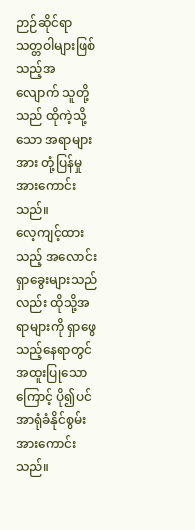ဉာဉ်ဆိုင်ရာသတ္တဝါများဖြစ်သည့်အလျောက် သူတို့သည် ထိုကဲ့သို့သော အရာများအား တုံ့ပြန်မှုအားကောင်းသည်။
လေ့ကျင့်ထားသည့် အလောင်းရှာခွေးများသည်လည်း ထိုသို့အရာများကို ရှာဖွေသည့်နေရာတွင် အထူးပြုသောကြောင့် ပို၍ပင် အာရုံခံနိုင်စွမ်းအားကောင်းသည်။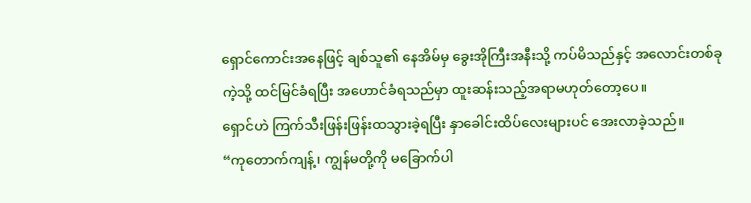ရှောင်ကောင်းအနေဖြင့် ချစ်သူ၏ နေအိမ်မှ ခွေးအိုကြီးအနီးသို့ ကပ်မိသည်နှင့် အလောင်းတစ်ခုကဲ့သို့ ထင်မြင်ခံရပြီး အဟောင်ခံရသည်မှာ ထူးဆန်းသည့်အရာမဟုတ်တော့ပေ။
ရှောင်ဟဲ ကြက်သီးဖြန်းဖြန်းထသွားခဲ့ရပြီး နှာခေါင်းထိပ်လေးများပင် အေးလာခဲ့သည်။
“ကုတောက်ကျန့်၊ ကျွန်မတို့ကို မခြောက်ပါ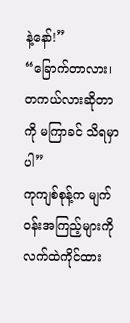နဲ့နော်!”
“ခြောက်တာလား၊ တကယ်လားဆိုတာကို မကြာခင် သိရမှာပါ”
ကုကျစ်စုန့်က မျက်ဝန်းအကြည့်များကို လက်ထဲကိုင်ထား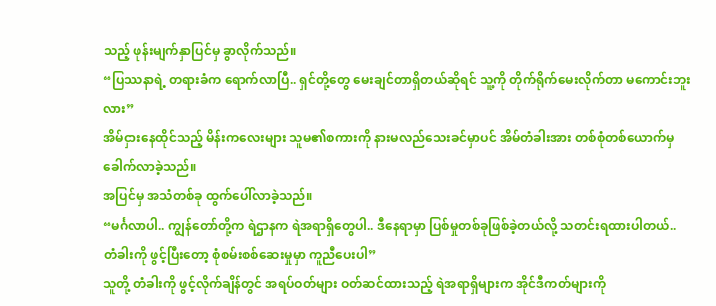သည့် ဖုန်းမျက်နှာပြင်မှ ခွာလိုက်သည်။
“ပြဿနာရဲ့ တရားခံက ရောက်လာပြီ.. ရှင်တို့တွေ မေးချင်တာရှိတယ်ဆိုရင် သူ့ကို တိုက်ရိုက်မေးလိုက်တာ မကောင်းဘူးလား”
အိမ်ငှားနေထိုင်သည့် မိန်းကလေးများ သူမ၏စကားကို နားမလည်သေးခင်မှာပင် အိမ်တံခါးအား တစ်စုံတစ်ယောက်မှ ခေါက်လာခဲ့သည်။
အပြင်မှ အသံတစ်ခု ထွက်ပေါ်လာခဲ့သည်။
“မင်္ဂလာပါ.. ကျွန်တော်တို့က ရဲဌာနက ရဲအရာရှိတွေပါ.. ဒီနေရာမှာ ပြစ်မှုတစ်ခုဖြစ်ခဲ့တယ်လို့ သတင်းရထားပါတယ်.. တံခါးကို ဖွင့်ပြီးတော့ စုံစမ်းစစ်ဆေးမှုမှာ ကူညီပေးပါ”
သူတို့ တံခါးကို ဖွင့်လိုက်ချိန်တွင် အရပ်ဝတ်များ ဝတ်ဆင်ထားသည့် ရဲအရာရှိများက အိုင်ဒီကတ်များကို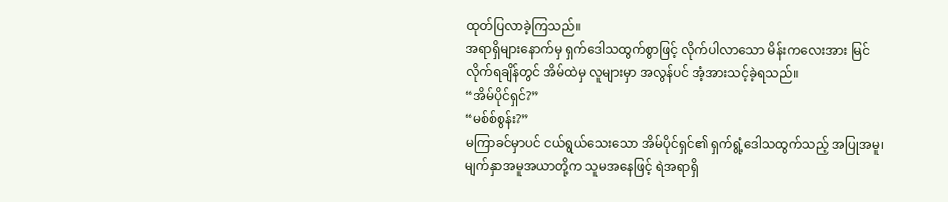ထုတ်ပြလာခဲ့ကြသည်။
အရာရှိများနောက်မှ ရှက်ဒေါသထွက်စွာဖြင့် လိုက်ပါလာသော မိန်းကလေးအား မြင်လိုက်ရချိန်တွင် အိမ်ထဲမှ လူများမှာ အလွန်ပင် အံ့အားသင့်ခဲ့ရသည်။
“အိမ်ပိုင်ရှင်?”
“မစ်စ်စွန်း?”
မကြာခင်မှာပင် ငယ်ရွယ်သေးသော အိမ်ပိုင်ရှင်၏ ရှက်ရွံ့ဒေါသထွက်သည့် အပြုအမူ၊ မျက်နှာအမူအယာတို့က သူမအနေဖြင့် ရဲအရာရှိ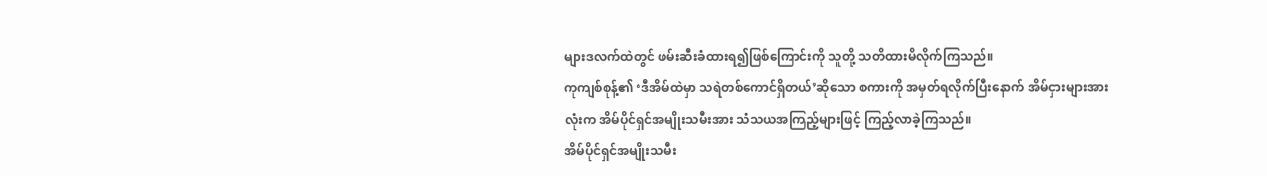များဒလက်ထဲတွင် ဖမ်းဆီးခံထားရ၍ဖြစ်ကြောင်းကို သူတို့ သတိထားမိလိုက်ကြသည်။
ကုကျစ်စုန့်၏ ‘ဒီအိမ်ထဲမှာ သရဲတစ်ကောင်ရှိတယ်’ဆိုသော စကားကို အမှတ်ရလိုက်ပြီးနောက် အိမ်ငှားများအားလုံးက အိမ်ပိုင်ရှင်အမျိုးသမီးအား သံသယအကြည့်များဖြင့် ကြည့်လာခဲ့ကြသည်။
အိမ်ပိုင်ရှင်အမျိုးသမီး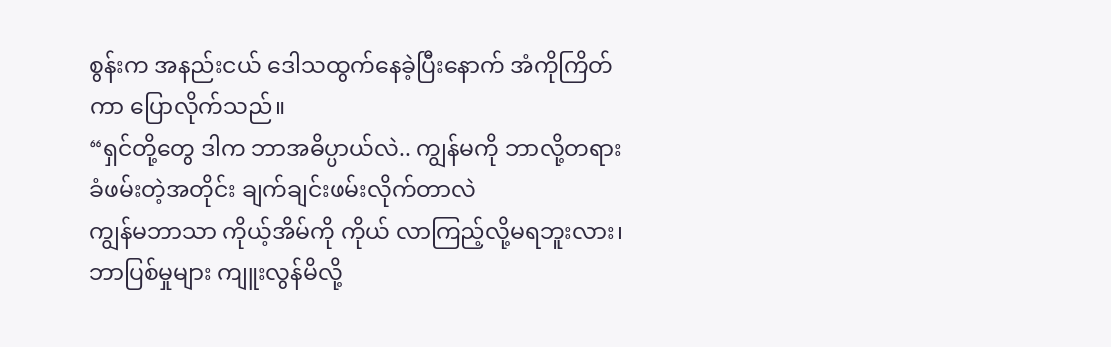စွန်းက အနည်းငယ် ဒေါသထွက်နေခဲ့ပြီးနောက် အံကိုကြိတ်ကာ ပြောလိုက်သည်။
“ရှင်တို့တွေ ဒါက ဘာအဓိပ္ပာယ်လဲ.. ကျွန်မကို ဘာလို့တရားခံဖမ်းတဲ့အတိုင်း ချက်ချင်းဖမ်းလိုက်တာလဲ
ကျွန်မဘာသာ ကိုယ့်အိမ်ကို ကိုယ် လာကြည့်လို့မရဘူးလား၊ ဘာပြစ်မှုများ ကျူးလွန်မိလို့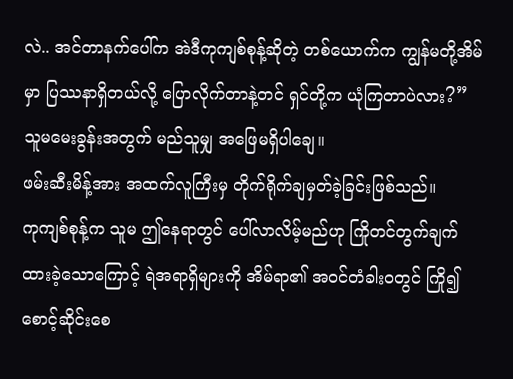လဲ.. အင်တာနက်ပေါ်က အဲဒီကုကျစ်စုန့်ဆိုတဲ့ တစ်ယောက်က ကျွန်မတို့အိမ်မှာ ပြဿနာရှိတယ်လို့ ပြောလိုက်တာနဲ့တင် ရှင်တို့က ယုံကြတာပဲလား?”
သူမမေးခွန်းအတွက် မည်သူမျှ အဖြေမရှိပါချေ။
ဖမ်းဆီးမိန့်အား အထက်လူကြီးမှ တိုက်ရိုက်ချမှတ်ခဲ့ခြင်းဖြစ်သည်။
ကုကျစ်စုန့်က သူမ ဤနေရာတွင် ပေါ်လာလိမ့်မည်ဟု ကြိုတင်တွက်ချက်ထားခဲ့သောကြောင့် ရဲအရာရှိများကို အိမ်ရာ၏ အဝင်တံခါးဝတွင် ကြို၍ စောင့်ဆိုင်းစေ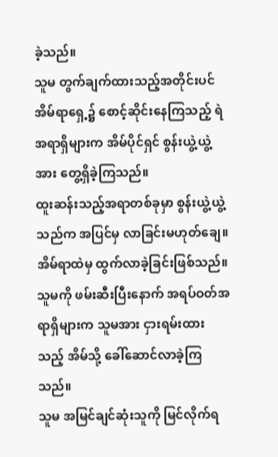ခဲ့သည်။
သူမ တွက်ချက်ထားသည့်အတိုင်းပင် အိမ်ရာရှေ့၌ စောင့်ဆိုင်းနေကြသည့် ရဲအရာရှိများက အိမ်ပိုင်ရှင် စွန်းယွဲ့ယွဲ့အား တွေ့ရှိခဲ့ကြသည်။
ထူးဆန်းသည့်အရာတစ်ခုမှာ စွန်းယွဲ့ယွဲ့သည်က အပြင်မှ လာခြင်းမဟုတ်ချေ။ အိမ်ရာထဲမှ ထွက်လာခဲ့ခြင်းဖြစ်သည်။
သူမကို ဖမ်းဆီးပြီးနောက် အရပ်ဝတ်အရာရှိများက သူမအား ငှားရမ်းထားသည့် အိမ်သို့ ခေါ်ဆောင်လာခဲ့ကြသည်။
သူမ အမြင်ချင်ဆုံးသူကို မြင်လိုက်ရ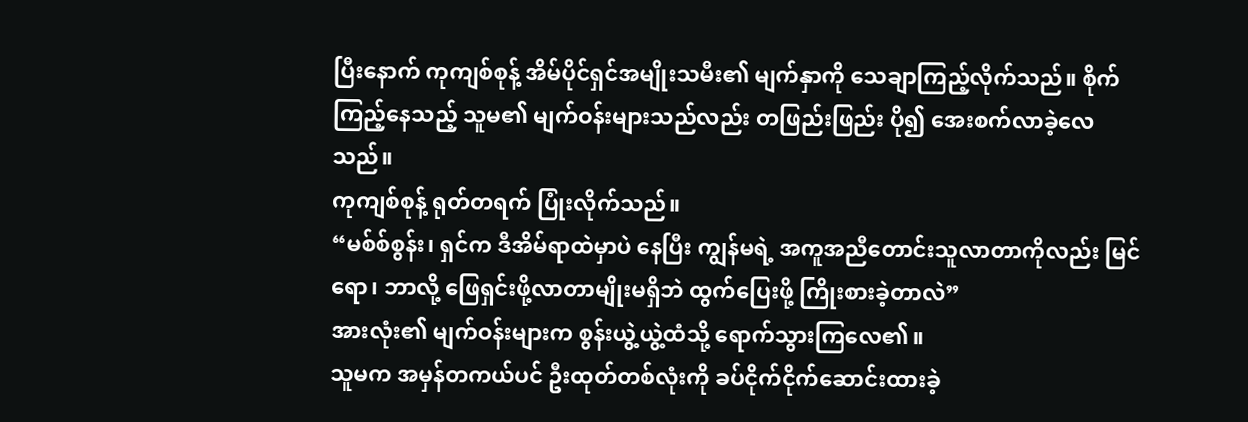ပြီးနောက် ကုကျစ်စုန့် အိမ်ပိုင်ရှင်အမျိုးသမီး၏ မျက်နှာကို သေချာကြည့်လိုက်သည်။ စိုက်ကြည့်နေသည့် သူမ၏ မျက်ဝန်းများသည်လည်း တဖြည်းဖြည်း ပို၍ အေးစက်လာခဲ့လေသည်။
ကုကျစ်စုန့် ရုတ်တရက် ပြုံးလိုက်သည်။
“မစ်စ်စွန်း၊ ရှင်က ဒီအိမ်ရာထဲမှာပဲ နေပြီး ကျွန်မရဲ့ အကူအညီတောင်းသူလာတာကိုလည်း မြင်ရော၊ ဘာလို့ ဖြေရှင်းဖို့လာတာမျိုးမရှိဘဲ ထွက်ပြေးဖို့ ကြိုးစားခဲ့တာလဲ”
အားလုံး၏ မျက်ဝန်းများက စွန်းယွဲ့ယွဲ့ထံသို့ ရောက်သွားကြလေ၏။
သူမက အမှန်တကယ်ပင် ဦးထုတ်တစ်လုံးကို ခပ်ငိုက်ငိုက်ဆောင်းထားခဲ့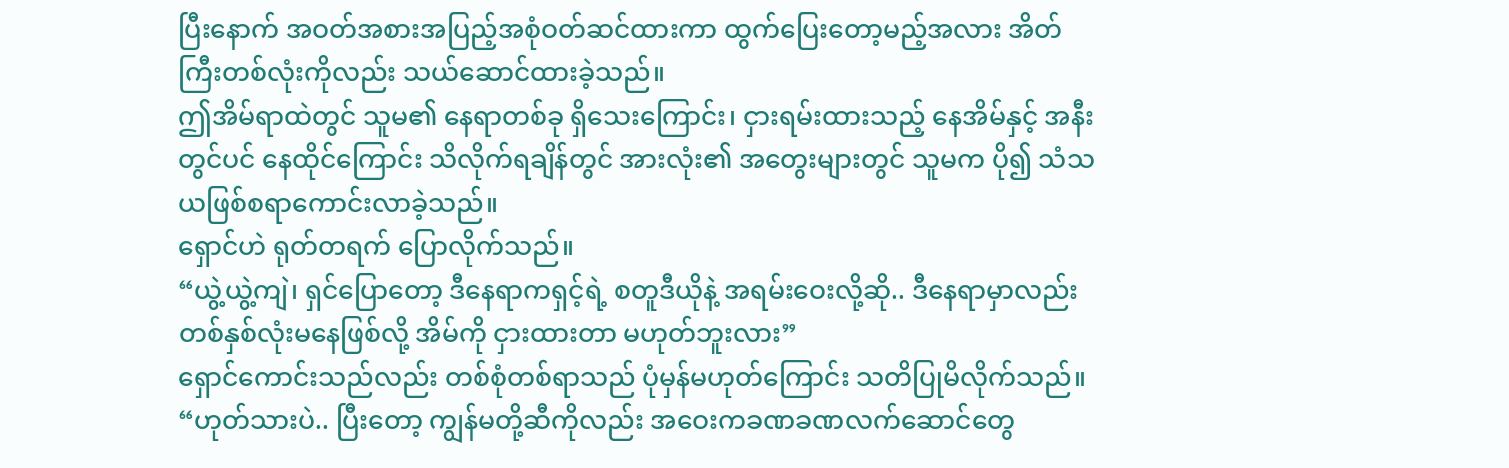ပြီးနောက် အဝတ်အစားအပြည့်အစုံဝတ်ဆင်ထားကာ ထွက်ပြေးတော့မည့်အလား အိတ်ကြီးတစ်လုံးကိုလည်း သယ်ဆောင်ထားခဲ့သည်။
ဤအိမ်ရာထဲတွင် သူမ၏ နေရာတစ်ခု ရှိသေးကြောင်း၊ ငှားရမ်းထားသည့် နေအိမ်နှင့် အနီးတွင်ပင် နေထိုင်ကြောင်း သိလိုက်ရချိန်တွင် အားလုံး၏ အတွေးများတွင် သူမက ပို၍ သံသယဖြစ်စရာကောင်းလာခဲ့သည်။
ရှောင်ဟဲ ရုတ်တရက် ပြောလိုက်သည်။
“ယွဲ့ယွဲ့ကျဲ၊ ရှင်ပြောတော့ ဒီနေရာကရှင့်ရဲ့ စတူဒီယိုနဲ့ အရမ်းဝေးလို့ဆို.. ဒီနေရာမှာလည်း တစ်နှစ်လုံးမနေဖြစ်လို့ အိမ်ကို ငှားထားတာ မဟုတ်ဘူးလား”
ရှောင်ကောင်းသည်လည်း တစ်စုံတစ်ရာသည် ပုံမှန်မဟုတ်ကြောင်း သတိပြုမိလိုက်သည်။
“ဟုတ်သားပဲ.. ပြီးတော့ ကျွန်မတို့ဆီကိုလည်း အဝေးကခဏခဏလက်ဆောင်တွေ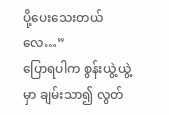ပို့ပေးသေးတယ်လေ…”
ပြောရပါက စွန်းယွဲ့ယွဲ့မှာ ချမ်းသာ၍ လွတ်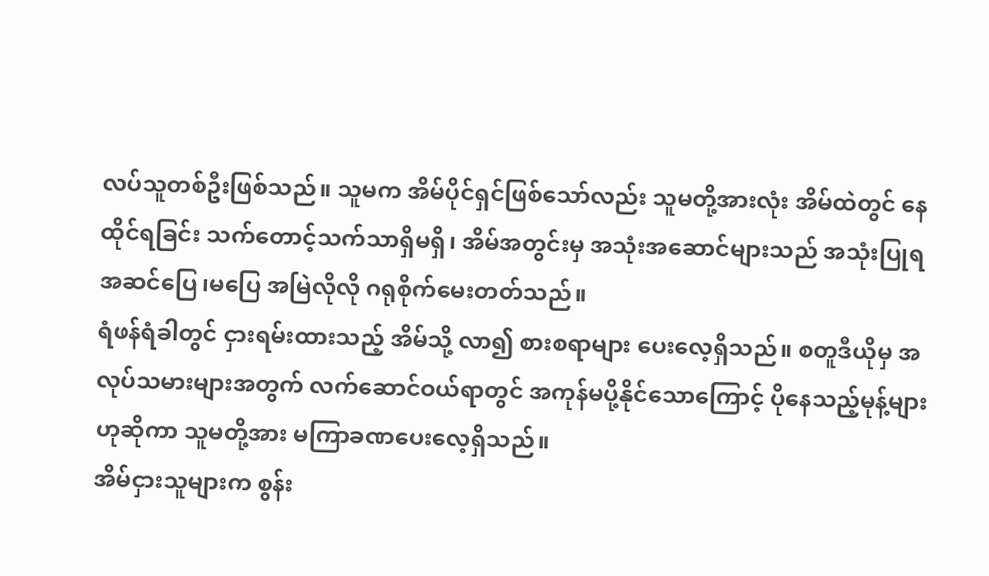လပ်သူတစ်ဦးဖြစ်သည်။ သူမက အိမ်ပိုင်ရှင်ဖြစ်သော်လည်း သူမတို့အားလုံး အိမ်ထဲတွင် နေထိုင်ရခြင်း သက်တောင့်သက်သာရှိမရှိ၊ အိမ်အတွင်းမှ အသုံးအဆောင်များသည် အသုံးပြုရအဆင်ပြေ၊မပြေ အမြဲလိုလို ဂရုစိုက်မေးတတ်သည်။
ရံဖန်ရံခါတွင် ငှားရမ်းထားသည့် အိမ်သို့ လာ၍ စားစရာများ ပေးလေ့ရှိသည်။ စတူဒီယိုမှ အလုပ်သမားများအတွက် လက်ဆောင်ဝယ်ရာတွင် အကုန်မပို့နိုင်သောကြောင့် ပိုနေသည့်မုန့်များဟုဆိုကာ သူမတို့အား မကြာခဏပေးလေ့ရှိသည်။
အိမ်ငှားသူများက စွန်း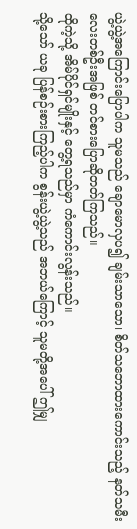ယွဲ့ယွဲ့အကြောင်းပြောပါက သူမသည် ချောမောလှပ၍ ချမ်းသာသော၊ စိတ်သဘောထားကောင်းသည့် နတ်သမီးလေးတစ်ဦးအဖြစ် တင်စားပြောဆိုတတ်ကြသည်။
ထိုကဲ့သို့ အိမ်ပိုင်ရှင်မျိုးနှင့် တွေ့ရသည်မှာ ကံကောင်းလွန်းသည်။
သို့သော် ယခု ပြန်စဉ်းစားကြည့်ပါက စွန်းယွဲ့ယွဲ့သည် အဘယ်ကြောင့် သူမတို့အပေါ် ဤမျှ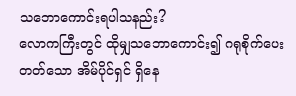သဘောကောင်းရပါသနည်း?
လောကကြီးတွင် ထိုမျှသဘောကောင်း၍ ဂရုစိုက်ပေးတတ်သော အိမ်ပိုင်ရှင် ရှိနေ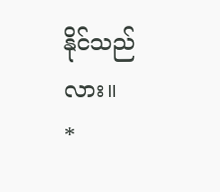နိုင်သည်လား။
*